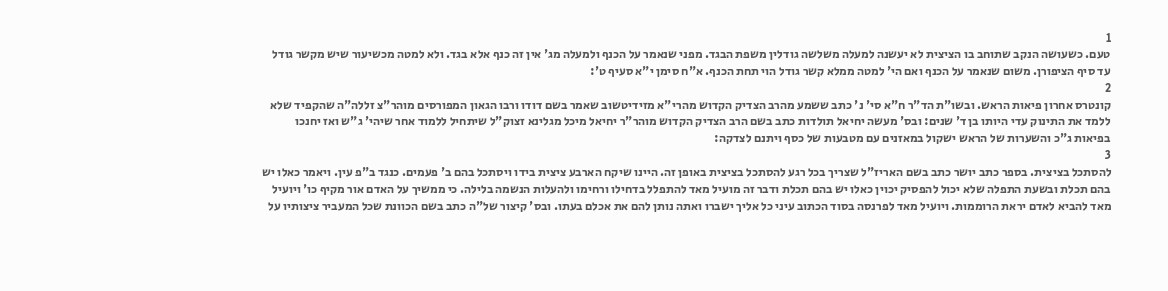1
טעם. כשעושה הנקב שתוחב בו הציצית לא יעשנה למעלה משלשה גודלין משפת הבגד. מפני שנאמר על הכנף ולמעלה מג' אין זה כנף אלא בגד. ולא למטה מכשיעור שיש מקשר גודל עד סיף הציפורן. משום שנאמר על הכנף ואם הי' למטה ממלא קשר גודל הוי תחת הכנף. א"ח סימן י"א סעיף ט':
2
קונטרס אחרון פיאות הראש. ובשו"ת הד"ר ח"א סי' נ' כתב ששמע מהרב הצדיק הקדוש מהרי"א מזידיטשוב שאמר בשם דודו ורבו הגאון המפורסים מוהר"צ זללה"ה שהקפיד שלא ללמד את התינוק עדי היותו בן ד' שנים: ובס' מעשה יחיאל תולדות כתב בשם הרב הצדיק הקדוש מוהר"ר יחיאל מיכל מגלינא זצוק"ל שיתחיל ללמוד אחר שיהי' ג"ש ואז יחנכו בפיאות ג"כ והשערות של הראש ישקול במאזנים עם מטבעות של כסף ויתנם לצדקה:
3
להסתכל בציצית. בספר כתב יושר כתב בשם האריז"ל שצריך בכל רגע להסתכל בציצית באופן זה. היינו שיקח הארבע ציצית בידו ויסתכל בהם ב' פעמים. כנגד ב"פ עין. ויאמר כאלו יש בהם תכלת ובשעת התפלה שלא יכול להפסיק יכוין כאלו יש בהם תכלת ודבר זה מועיל מאד להתפלל בדחילו ורחימו ולהעלות הנשמה בלילה. כי ממשיך על האדם אור מקיף כו' ויועיל מאד להביא לאדם יראת הרוממות. ויועיל מאד לפרנסה בסוד הכתוב עיני כל אליך ישברו ואתה נותן להם את אכלם בעתו. ובס' קיצור של"ה כתב בשם הכוונת שכל המעביר ציצותיו על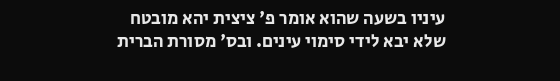עיניו בשעה שהוא אומר פ' ציצית יהא מובטח שלא יבא לידי סימוי עינים. ובס' מסורת הברית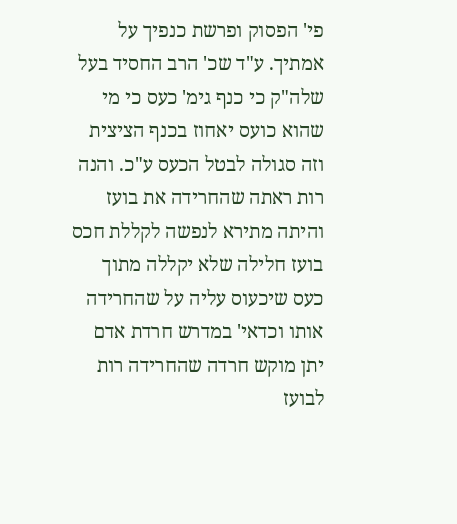פי' הפסוק ופרשת כנפיך על אמתיך. ע"ד שכ' הרב החסיד בעל שלה"ק כי כנף גימ' כעס כי מי שהוא כועס יאחוז בכנף הציצית וזה סגולה לבטל הכעס ע"כ. והנה רות ראתה שהחרידה את בועז והיתה מתירא לנפשה לקללת חכס בועז חלילה שלא יקללה מתוך כעס שיכעוס עליה על שהחרידה אותו וכדאי' במדרש חרדת אדם יתן מוקש חרדה שהחרידה רות לבועז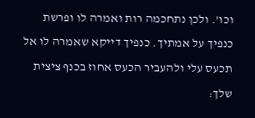וכו'. ולכן נתחכמה רות ואמרה לו ופרשת כנפיך על אמתיך. כנפיך דייקא שאמרה לו אל תכעס עלי ולהעביר הכעס אחוז בכנף ציצית שלך: